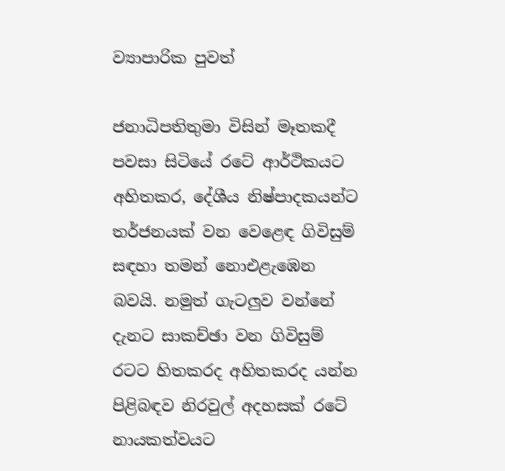ව්‍යාපාරික පුවත්

ජනාධිපතිතුමා විසින් මෑතකදී පවසා සිටියේ රටේ ආර්ථිකයට අහිතකර, දේශීය නිෂ්පාදකයන්ට තර්ජනයක්‌ වන වෙළෙඳ ගිවිසුම් සඳහා තමන් නොඑළැඹෙන බවයි. නමුත් ගැටලුව වන්නේ දැනට සාකච්ඡා වන ගිවිසුම් රටට හිතකරද අහිතකරද යන්න පිළිබඳව නිරවුල් අදහසක්‌ රටේ නායකත්වයට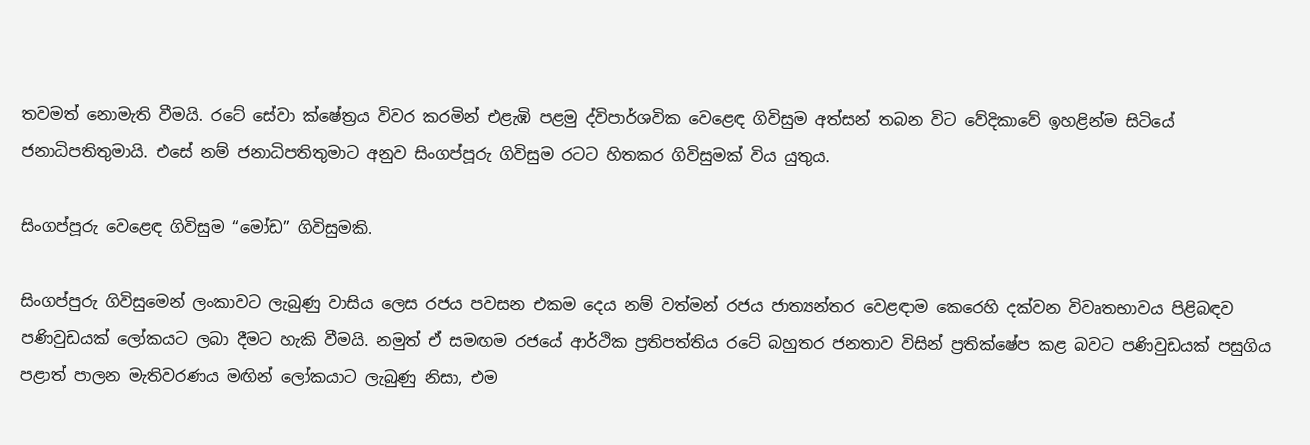තවමත් නොමැති වීමයි. රටේ සේවා ක්‌ෂේත්‍රය විවර කරමින් එළැඹි පළමු ද්විපාර්ශවික වෙළෙඳ ගිවිසුම අත්සන් තබන විට වේදිකාවේ ඉහළින්ම සිටියේ ජනාධිපතිතුමායි. එසේ නම් ජනාධිපතිතුමාට අනුව සිංගප්පූරු ගිවිසුම රටට හිතකර ගිවිසුමක්‌ විය යුතුය.

සිංගප්පූරු වෙළෙඳ ගිවිසුම “මෝඩ” ගිවිසුමකි.

සිංගප්පුරු ගිවිසුමෙන් ලංකාවට ලැබුණු වාසිය ලෙස රජය පවසන එකම දෙය නම් වත්මන් රජය ජාත්‍යන්තර වෙළඳාම කෙරෙහි දක්‌වන විවෘතභාවය පිළිබඳව පණිවුඩයක්‌ ලෝකයට ලබා දීමට හැකි වීමයි. නමුත් ඒ සමඟම රජයේ ආර්ථික ප්‍රතිපත්තිය රටේ බහුතර ජනතාව විසින් ප්‍රතික්‌ෂේප කළ බවට පණිවුඩයක්‌ පසුගිය පළාත් පාලන මැතිවරණය මඟින් ලෝකයාට ලැබුණු නිසා, එම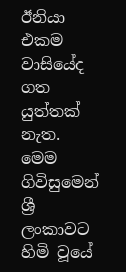ඊනියා එකම වාසියේද ගත යුත්තක්‌ නැත. මෙම ගිවිසුමෙන් ශ්‍රී ලංකාවට හිමි වූයේ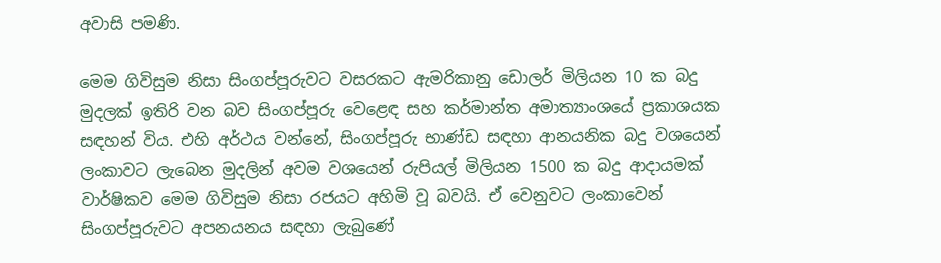අවාසි පමණි.

මෙම ගිවිසුම නිසා සිංගප්පූරුවට වසරකට ඇමරිකානු ඩොලර් මිලියන 10 ක බදු මුදලක්‌ ඉතිරි වන බව සිංගප්පූරු වෙළෙඳ සහ කර්මාන්ත අමාත්‍යාංශයේ ප්‍රකාශයක සඳහන් විය. එහි අර්ථය වන්නේ, සිංගප්පූරු භාණ්‌ඩ සඳහා ආනයනික බදු වශයෙන් ලංකාවට ලැබෙන මුදලින් අවම වශයෙන් රුපියල් මිලියන 1500 ක බදු ආදායමක්‌ වාර්ෂිකව මෙම ගිවිසුම නිසා රජයට අහිමි වූ බවයි. ඒ වෙනුවට ලංකාවෙන් සිංගප්පූරුවට අපනයනය සඳහා ලැබුණේ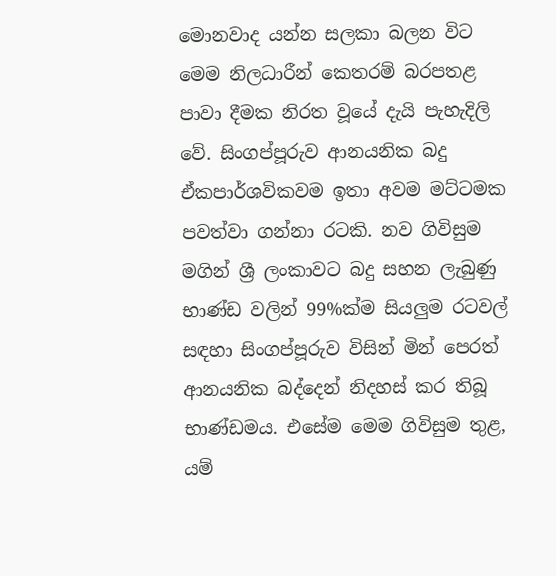මොනවාද යන්න සලකා බලන විට මෙම නිලධාරීන් කෙතරම් බරපතළ පාවා දීමක නිරත වූයේ දැයි පැහැදිලි වේ. සිංගප්පූරුව ආනයනික බදු ඒකපාර්ශවිකවම ඉතා අවම මට්‌ටමක පවත්වා ගන්නා රටකි. නව ගිවිසුම මගින් ශ්‍රී ලංකාවට බදු සහන ලැබුණු භාණ්‌ඩ වලින් 99%ක්‌ම සියලුම රටවල් සඳහා සිංගප්පූරුව විසින් මින් පෙරත් ආනයනික බද්දෙන් නිදහස්‌ කර තිබූ භාණ්‌ඩමය. එසේම මෙම ගිවිසුම තුළ, යම්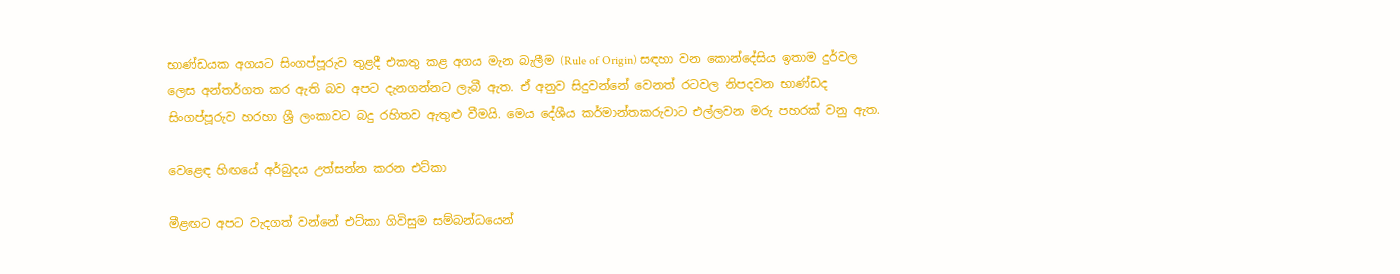භාණ්‌ඩයක අගයට සිංගප්පූරුව තුළදී එකතු කළ අගය මැන බැලීම (Rule of Origin) සඳහා වන කොන්දේසිය ඉතාම දුර්වල ලෙස අන්තර්ගත කර ඇති බව අපට දැනගන්නට ලැබී ඇත. ඒ අනුව සිදුවන්නේ වෙනත් රටවල නිපදවන භාණ්‌ඩද සිංගප්පූරුව හරහා ශ්‍රී ලංකාවට බදු රහිතව ඇතුළු වීමයි. මෙය දේශීය කර්මාන්තකරුවාට එල්ලවන මරු පහරක්‌ වනු ඇත.

වෙළෙඳ හිඟයේ අර්බුදය උත්සන්න කරන එට්‌කා

මීළඟට අපට වැදගත් වන්නේ එට්‌කා ගිවිසුම සම්බන්ධයෙන්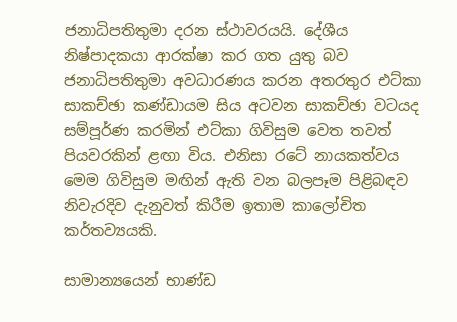ජනාධිපතිතුමා දරන ස්‌ථාවරයයි. දේශීය නිෂ්පාදකයා ආරක්‌ෂා කර ගත යුතු බව ජනාධිපතිතුමා අවධාරණය කරන අතරතුර එට්‌කා සාකච්ඡා කණ්‌ඩායම සිය අටවන සාකච්ඡා වටයද සම්පූර්ණ කරමින් එට්‌කා ගිවිසුම වෙත තවත් පියවරකින් ළඟා විය. එනිසා රටේ නායකත්වය මෙම ගිවිසුම මඟින් ඇති වන බලපෑම පිළිබඳව නිවැරදිව දැනුවත් කිරීම ඉතාම කාලෝචිත කර්තව්‍යයකි.

සාමාන්‍යයෙන් භාණ්‌ඩ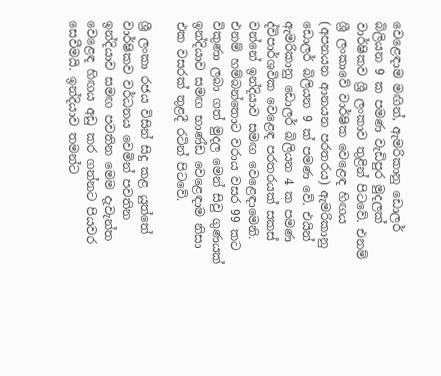වෙළෙඳාම මඟින්, ඇමරිකානු ඩොලර් බිලියන 9 ක පමණ වැඩිපුර මුදලක්‌ වාර්ෂිකව ශ්‍රී ලංකාව තුළින් පිටවේ. එනම් ශ්‍රී ලංකාවේ වාර්ෂික වෙළෙඳ හිඟය (අපනයන ආනයන පරතරය) ඇමරිකානු ඩොලර් බිලියන 9 ක්‌ පමණ වේ. එයින් ඇමරිකානු ඩොලර් බිලියන 4 ක පමණ ද්විපාර්ශවික වෙළෙඳ පරතරයක්‌ සකස්‌ වන්නේ ඉන්දියාව සමඟ වෙළෙඳාමෙනි. එනම් හම්බන්තොට වරාය වසර 99 කට විකුණා ලබා ගත් මුදල මෙන් සිවු ගුණයක්‌ ඉන්දියාව සමඟ භාණ්‌ඩ වෙළෙඳාම නිසා එක වසරක්‌ තුළදී රටින් පිටවේ.

ශ්‍රී ලංකා රජය විසින් සිදු කළ යුත්තේ වාර්ෂිකව වර්ධනය වෙමින් පවතින ඉන්දියාව සමඟ පවතින මෙම දැවැන්ත වෙළෙඳ හිඟය අඩු කර ගන්නට පියවර සෙවීමයි. ඉන්දියාව තමන්ට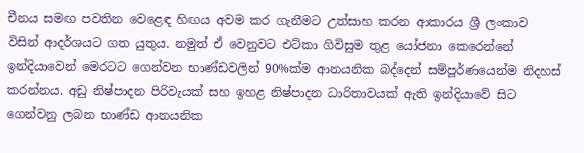චීනය සමඟ පවතින වෙළෙඳ හිඟය අවම කර ගැනීමට උත්සාහ කරන ආකාරය ශ්‍රී ලංකාව විසින් ආදර්ශයට ගත යුතුය. නමුත් ඒ වෙනුවට එට්‌කා ගිවිසුම තුළ යෝජනා කෙරෙන්නේ ඉන්දියාවෙන් මෙරටට ගෙන්වන භාණ්‌ඩවලින් 90%ක්‌ම ආනයනික බද්දෙන් සම්පූර්ණයෙන්ම නිදහස්‌ කරන්නය. අඩු නිෂ්පාදන පිරිවැයක්‌ සහ ඉහළ නිෂ්පාදන ධාරිතාවයක්‌ ඇති ඉන්දියාවේ සිට ගෙන්වනු ලබන භාණ්‌ඩ ආනයනික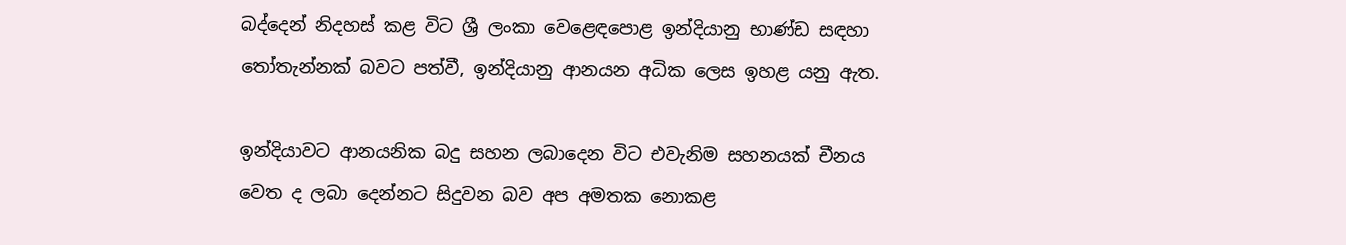බද්දෙන් නිදහස්‌ කළ විට ශ්‍රී ලංකා වෙළෙඳපොළ ඉන්දියානු භාණ්‌ඩ සඳහා තෝතැන්නක්‌ බවට පත්වී, ඉන්දියානු ආනයන අධික ලෙස ඉහළ යනු ඇත.

ඉන්දියාවට ආනයනික බදු සහන ලබාදෙන විට එවැනිම සහනයක්‌ චීනය වෙත ද ලබා දෙන්නට සිදුවන බව අප අමතක නොකළ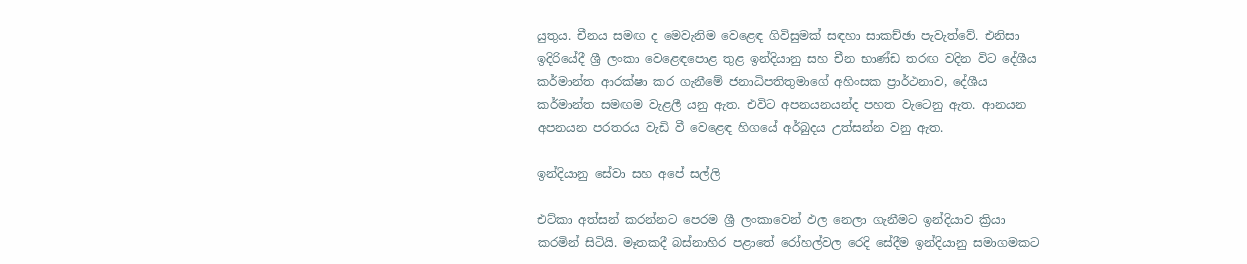යුතුය. චීනය සමඟ ද මෙවැනිම වෙළෙඳ ගිවිසුමක්‌ සඳහා සාකච්ඡා පැවැත්වේ. එනිසා ඉදිරියේදී ශ්‍රී ලංකා වෙළෙඳපොළ තුළ ඉන්දියානු සහ චීන භාණ්‌ඩ තරඟ වදින විට දේශීය කර්මාන්ත ආරක්‌ෂා කර ගැනීමේ ජනාධිපතිතුමාගේ අහිංසක ප්‍රාර්ථනාව, දේශීය කර්මාන්ත සමඟම වැළලී යනු ඇත. එවිට අපනයනයන්ද පහත වැටෙනු ඇත. ආනයන අපනයන පරතරය වැඩි වී වෙළෙඳ හිගයේ අර්බුදය උත්සන්න වනු ඇත.

ඉන්දියානු සේවා සහ අපේ සල්ලි

එට්‌කා අත්සන් කරන්නට පෙරම ශ්‍රී ලංකාවෙන් ඵල නෙලා ගැනීමට ඉන්දියාව ක්‍රියා කරමින් සිටියි. මෑතකදී බස්‌නාහිර පළාතේ රෝහල්වල රෙදි සේදීම ඉන්දියානු සමාගමකට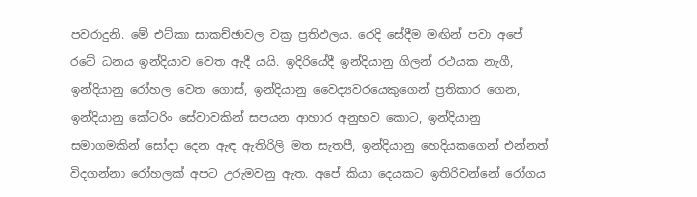පවරාදුනි. මේ එට්‌කා සාකච්ඡාවල වක්‍ර ප්‍රතිඵලය. රෙදි සේදීම මඟින් පවා අපේ රටේ ධනය ඉන්දියාව වෙත ඇදී යයි. ඉදිරියේදී ඉන්දියානු ගිලන් රථයක නැගී, ඉන්දියානු රෝහල වෙත ගොස්‌, ඉන්දියානු වෛද්‍යවරයෙකුගෙන් ප්‍රතිකාර ගෙන, ඉන්දියානු කේටරිං සේවාවකින් සපයන ආහාර අනුභව කොට, ඉන්දියානු සමාගමකින් සෝදා දෙන ඇඳ ඇතිරිලි මත සැතපී, ඉන්දියානු හෙදියකගෙන් එන්නත් විදගන්නා රෝහලක්‌ අපට උරුමවනු ඇත. අපේ කියා දෙයකට ඉතිරිවන්නේ රෝගය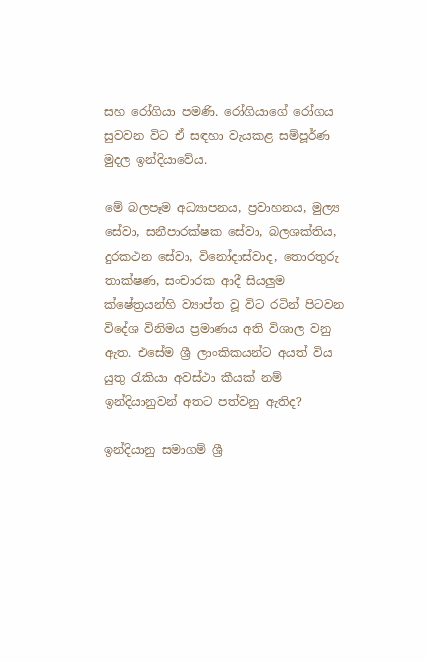සහ රෝගියා පමණි. රෝගියාගේ රෝගය සුවවන විට ඒ සඳහා වැයකළ සම්පූර්ණ මුදල ඉන්දියාවේය.

මේ බලපෑම අධ්‍යාපනය, ප්‍රවාහනය, මුල්‍ය සේවා, සනීපාරක්‌ෂක සේවා, බලශක්‌තිය, දුරකථන සේවා, විනෝදාස්‌වාද, තොරතුරු තාක්‌ෂණ, සංචාරක ආදී සියලුම ක්‌ෂේත්‍රයන්හි ව්‍යාප්ත වූ විට රටින් පිටවන විදේශ විනිමය ප්‍රමාණය අති විශාල වනු ඇත. එසේම ශ්‍රී ලාංකිකයන්ට අයත් විය යුතු රැකියා අවස්‌ථා කීයක්‌ නම් ඉන්දියානුවන් අතට පත්වනු ඇතිද?

ඉන්දියානු සමාගම් ශ්‍රී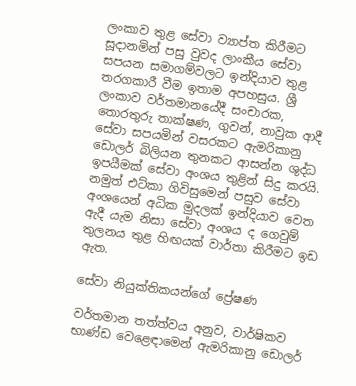ලංකාව තුළ සේවා ව්‍යාප්ත කිරීමට සූදානමින් පසු වුවද ලාංකීය සේවා සපයන සමාගම්වලට ඉන්දියාව තුළ තරගකාරී වීම ඉතාම අපහසුය. ශ්‍රී ලංකාව වර්තමානයේදී සංචාරක, තොරතුරු තාක්‌ෂණ, ගුවන්, නාවුක ආදී සේවා සපයමින් වසරකට ඇමරිකානු ඩොලර් බිලියන තුනකට ආසන්න ශුද්ධ ඉපයීමක්‌ සේවා අංශය තුළින් සිදු කරයි. නමුත් එට්‌කා ගිවිසුමෙන් පසුව සේවා අංශයෙන් අධික මුදලක්‌ ඉන්දියාව වෙත ඇදී යැම නිසා සේවා අංශය ද ගෙවුම් තුලනය තුළ හිඟයක්‌ වාර්තා කිරීමට ඉඩ ඇත.

සේවා නියුක්‌තිකයන්ගේ ප්‍රේෂණ

වර්තමාන තත්ත්වය අනුව, වාර්ෂිකව භාණ්‌ඩ වෙළෙඳාමෙන් ඇමරිකානු ඩොලර්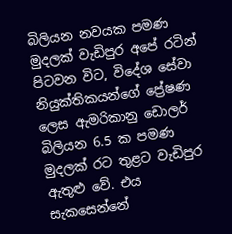බිලියන නවයක පමණ මුදලක්‌ වැඩිපුර අපේ රටින් පිටවන විට, විදේශ සේවා නියුක්‌තිකයන්ගේ ප්‍රේෂණ ලෙස ඇමරිකානු ඩොලර් බිලියන 6.5 ක පමණ මුදලක්‌ රට තුළට වැඩිපුර ඇතුළු වේ. එය සැකසෙන්නේ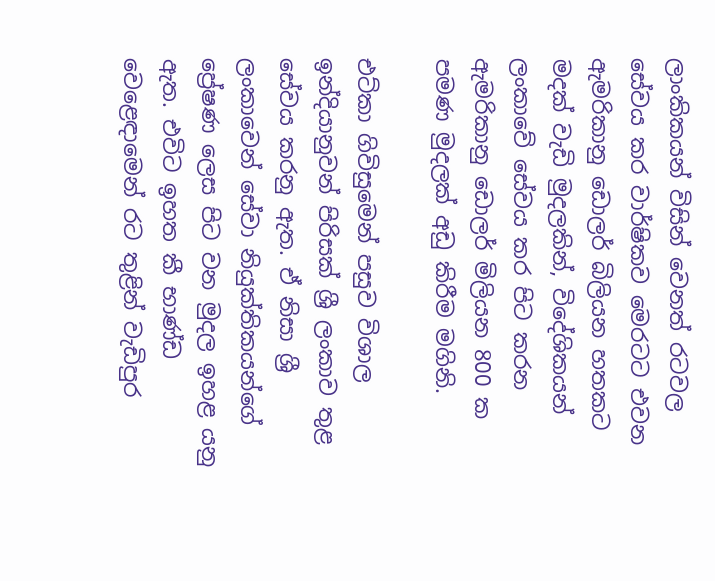ලාංකිකයන් විසින් වෙනත් රටවල සේවය කර වාර්ෂිකව මෙරටට එවන ඇමරිකානු ඩොලර් බිලියන හතකට මදක්‌ වැඩි මුදලකින්, විදේශිකයන් ලංකාවේ සේවය කර පිට කරන ඇමරිකානු ඩොලර් මිලියන 800 ක පමණ මුදලක්‌ අඩු කිරීම මගිනි.

එට්‌කා ගිවිසුමෙන් පසුව විශාල ඉන්දියානුවන් පිරිසක්‌ ශ්‍රී ලංකාව තුළ සේවය කරනු ඇත. ඒ නිසා ශ්‍රී ලංකාවෙන් සේවා නියුක්‌තිකයන්ගේ ප්‍රේෂණ ලෙස පිට වන මුදල ඉහළ යනු ඇත. එවිට ඉහත කී භාණ්‌ඩ වෙළෙඳාමෙන් රට තුළින් වැඩිපුර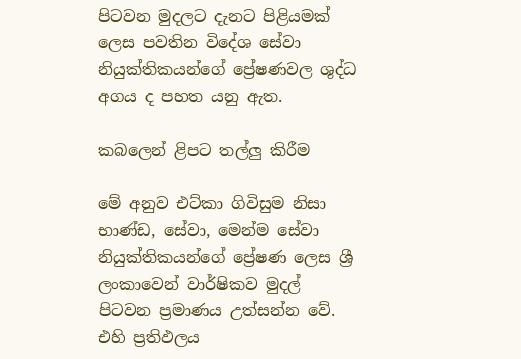පිටවන මුදලට දැනට පිළියමක්‌ ලෙස පවතින විදේශ සේවා නියුක්‌තිකයන්ගේ ප්‍රේෂණවල ශුද්ධ අගය ද පහත යනු ඇත.

කබලෙන් ළිපට තල්ලු කිරීම

මේ අනුව එට්‌කා ගිවිසුම නිසා භාණ්‌ඩ, සේවා, මෙන්ම සේවා නියුක්‌තිකයන්ගේ ප්‍රේෂණ ලෙස ශ්‍රී ලංකාවෙන් වාර්ෂිකව මුදල් පිටවන ප්‍රමාණය උත්සන්න වේ. එහි ප්‍රතිඵලය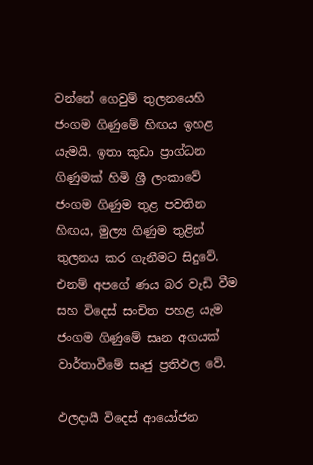වන්නේ ගෙවුම් තුලනයෙහි ජංගම ගිණුමේ හිඟය ඉහළ යැමයි. ඉතා කුඩා ප්‍රාග්ධන ගිණුමක්‌ හිමි ශ්‍රී ලංකාවේ ජංගම ගිණුම තුළ පවතින හිඟය, මුල්‍ය ගිණුම තුළින් තුලනය කර ගැනීමට සිදුවේ. එනම් අපගේ ණය බර වැඩි වීම සහ විදෙස්‌ සංචිත පහළ යැම ජංගම ගිණුමේ සෘන අගයක්‌ වාර්තාවීමේ සෘජු ප්‍රතිඵල වේ.

ඵලදායී විදෙස්‌ ආයෝජන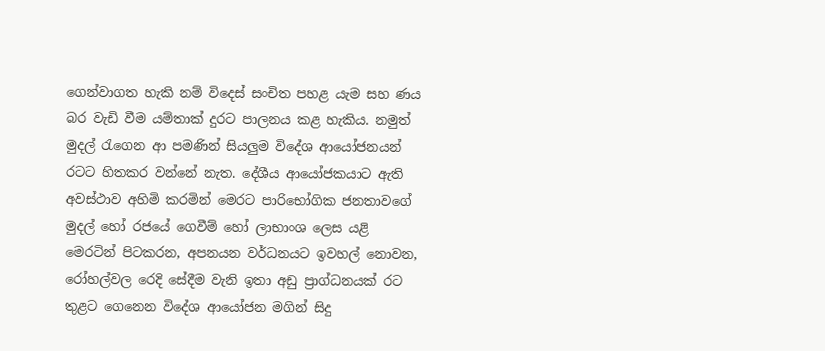ගෙන්වාගත හැකි නම් විදෙස්‌ සංචිත පහළ යැම සහ ණය බර වැඩි වීම යම්තාක්‌ දුරට පාලනය කළ හැකිය. නමුත් මුදල් රැගෙන ආ පමණින් සියලුම විදේශ ආයෝජනයන් රටට හිතකර වන්නේ නැත. දේශීය ආයෝජකයාට ඇති අවස්‌ථාව අහිමි කරමින් මෙරට පාරිභෝගික ජනතාවගේ මුදල් හෝ රජයේ ගෙවීම් හෝ ලාභාංශ ලෙස යළි මෙරටින් පිටකරන, අපනයන වර්ධනයට ඉවහල් නොවන, රෝහල්වල රෙදි සේදීම වැනි ඉතා අඩු ප්‍රාග්ධනයක්‌ රට තුළට ගෙනෙන විදේශ ආයෝජන මගින් සිදු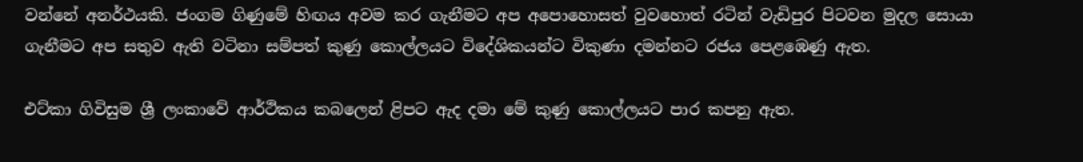වන්නේ අනර්ථයකි. ජංගම ගිණුමේ හිඟය අවම කර ගැනීමට අප අපොහොසත් වුවහොත් රටින් වැඩිපුර පිටවන මුදල සොයා ගැනීමට අප සතුව ඇති වටිනා සම්පත් කුණු කොල්ලයට විදේශිකයන්ට විකුණා දමන්නට රජය පෙළඹෙණු ඇත.

එට්‌කා ගිවිසුම ශ්‍රී ලංකාවේ ආර්ථිකය කබලෙන් ළිපට ඇද දමා මේ කුණු කොල්ලයට පාර කපනු ඇත.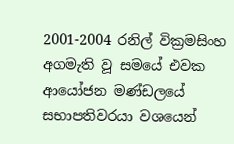2001-2004 රනිල් වික්‍රමසිංහ අගමැති වූ සමයේ එවක ආයෝජන මණ්‌ඩලයේ සභාපතිවරයා වශයෙන්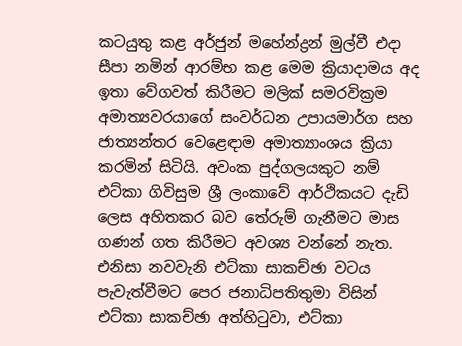කටයුතු කළ අර්ජුන් මහේන්ද්‍රන් මුල්වී එදා සීපා නමින් ආරම්භ කළ මෙම ක්‍රියාදාමය අද ඉතා වේගවත් කිරීමට මලික්‌ සමරවික්‍රම අමාත්‍යවරයාගේ සංවර්ධන උපායමාර්ග සහ ජාත්‍යන්තර වෙළෙඳාම අමාත්‍යාංශය ක්‍රියා කරමින් සිටියි. අවංක පුද්ගලයකුට නම් එට්‌කා ගිවිසුම ශ්‍රී ලංකාවේ ආර්ථිකයට දැඩි ලෙස අහිතකර බව තේරුම් ගැනීමට මාස ගණන් ගත කිරීමට අවශ්‍ය වන්නේ නැත. එනිසා නවවැනි එට්‌කා සාකච්ඡා වටය පැවැත්වීමට පෙර ජනාධිපතිතුමා විසින් එට්‌කා සාකච්ඡා අත්හිටුවා, එට්‌කා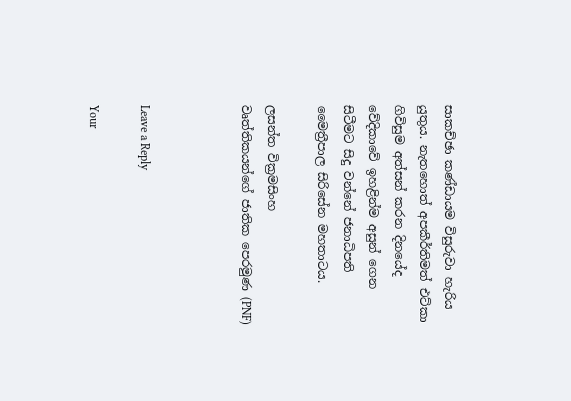සාකච්ඡා කණ්‌ඩායම විසුරුවා හැරිය යුතුය. නැතහොත් අපකීර්තිමත් එට්‌කා ගිවිසුම අත්සන් කරන දිනයේද වේදිකාවේ ඉහළින්ම අසුන් ගෙන සිටීමට සිදු වන්නේ ජනාධිපති මෛත්‍රීපාල සිරිසේන මහතාටය.

ලසන්ත වික්‍රමසිංහ
වෘත්තිකයන්ගේ ජාතික පෙරමුණ (PNF)



Leave a Reply

Your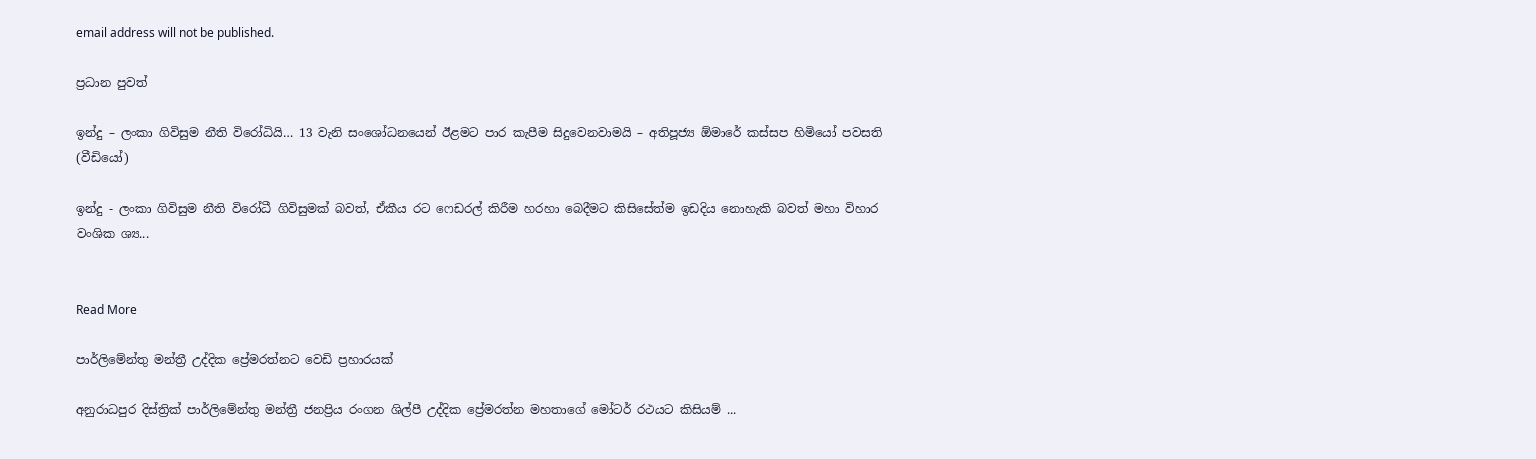email address will not be published.

ප්‍රධාන පුවත්

ඉන්දු – ලංකා ගිවිසුම නීති විරෝධියි… 13 වැනි සංශෝධනයෙන් ඊළමට පාර කැපීම සිදුවෙනවාමයි – අතිපූජ්‍ය ඕමාරේ කස්සප හිමියෝ පවසති (වීඩියෝ)

ඉන්දු - ලංකා ගිවිසුම නීති විරෝධී ගිවිසුමක් බවත්, ඒකීය රට ෆෙඩරල් කිරීම හරහා බෙදීමට කිසිසේත්ම ඉඩදිය නොහැකි බවත් මහා විහාර වංශික ශ්‍ය...


Read More

පාර්ලිමේන්තු මන්ත්‍රී උද්දික ප්‍රේමරත්නට වෙඩි ප්‍රහාරයක්

අනුරාධපුර දිස්ත්‍රික් පාර්ලිමේන්තු මන්ත්‍රී ජනප්‍රිය රංගන ශිල්පී උද්දික ප්‍රේමරත්න මහතාගේ මෝටර් රථයට කිසියම් ...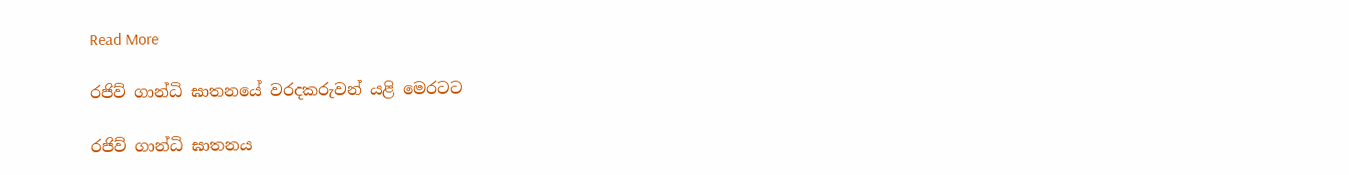Read More

රජිව් ගාන්ධි ඝාතනයේ වරදකරුවන් යළි මෙරටට

රජිව් ගාන්ධි ඝාතනය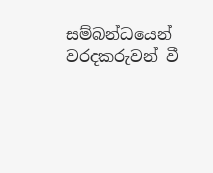සම්බන්ධයෙන් වරදකරුවන් වී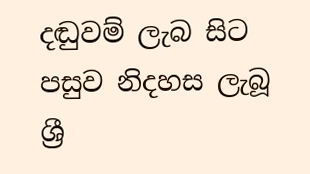දඬුවම් ලැබ සිට පසුව නිදහස ලැබූ ශ්‍රී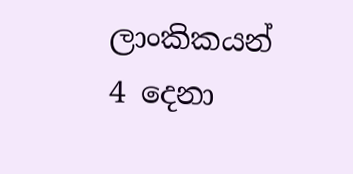ලාංකිකයන් 4 දෙනා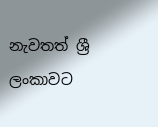නැවතත් ශ්‍රී ලංකාවට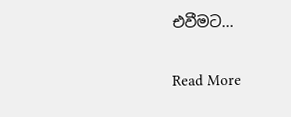එවීමට...


Read More